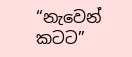“නැවෙන් කටට”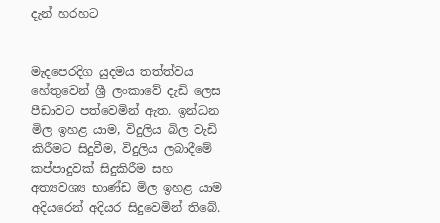දැන් හරහට


මැදපෙරදිග යුදමය තත්ත්වය හේතුවෙන් ශ්‍රී ලංකාවේ දැඩි ලෙස පීඩාවට පත්වෙමින් ඇත. ඉන්ධන මිල ඉහළ යාම, විදුලිය බිල වැඩි කිරීමට සිදුවීම, විදුලිය ලබාදීමේ කප්පාදුවක් සිදුකිරීම සහ අත්‍යවශ්‍ය භාණ්ඩ මිල ඉහළ යාම අදියරෙන් අදියර සිදුවෙමින් තිබේ.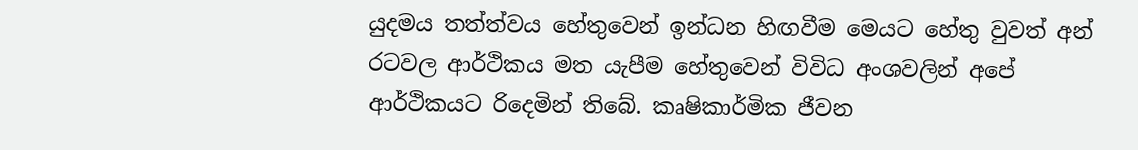යුදමය තත්ත්වය හේතුවෙන් ඉන්ධන හිඟවීම මෙයට හේතු වුවත් අන් රටවල ආර්ථිකය මත යැපීම හේතුවෙන් විවිධ අංශවලින් අපේ ආර්ථිකයට රිදෙමින් තිබේ. කෘෂිකාර්මික ජීවන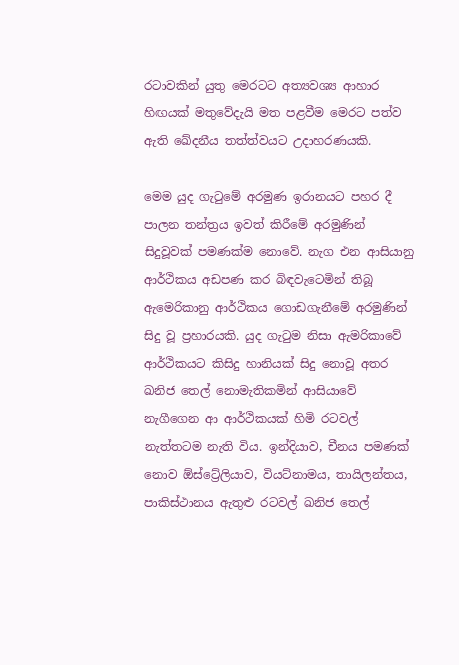රටාවකින් යුතු මෙරටට අත්‍යවශ්‍ය ආහාර හිඟයක් මතුවේදැයි මත පළවීම මෙරට පත්ව ඇති ඛේදනීය තත්ත්වයට උදාහරණයකි.

මෙම යුද ගැටුමේ අරමුණ ඉරානයට පහර දී පාලන තන්ත්‍රය ඉවත් කිරීමේ අරමුණින් සිදුවූවක් පමණක්ම නොවේ. නැග එන ආසියානු ආර්ථිකය අඩපණ කර බිඳවැටෙමින් තිබූ ඇමෙරිකානු ආර්ථිකය ගොඩගැනීමේ අරමුණින් සිදු වූ ප්‍රහාරයකි. යුද ගැටුම නිසා ඇමරිකාවේ ආර්ථිකයට කිසිදු හානියක් සිදු නොවූ අතර ඛනිජ තෙල් නොමැතිකමින් ආසියාවේ නැගීගෙන ආ ආර්ථිකයක් හිමි රටවල් නැත්තටම නැති විය. ඉන්දියාව, චීනය පමණක් නොව ඕස්ට්‍රේලියාව, වියට්නාමය, තායිලන්තය, පාකිස්ථානය ඇතුළු රටවල් ඛනිජ තෙල්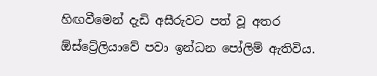හිඟවීමෙන් දැඩි අසීරුවට පත් වූ අතර ඕස්ට්‍රේලියාවේ පවා ඉන්ධන පෝලිම් ඇතිවිය.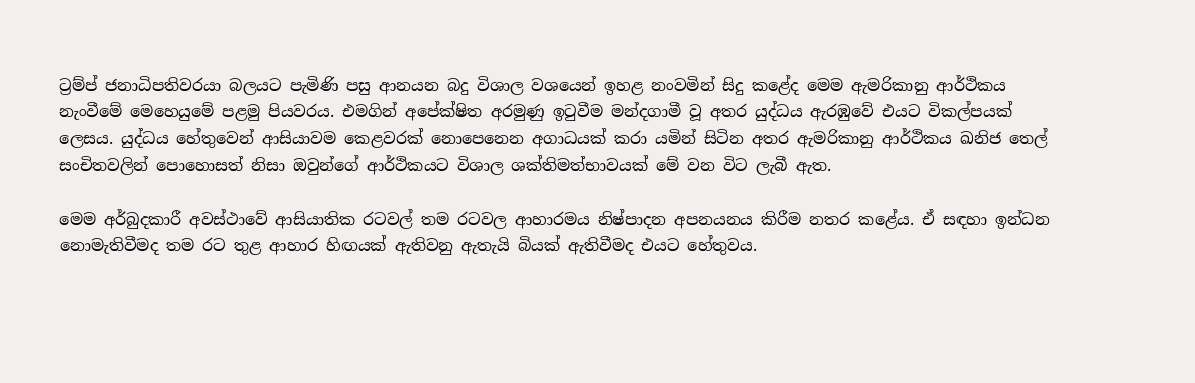ට්‍රම්ප් ජනාධිපතිවරයා බලයට පැමිණි පසු ආනයන බදු විශාල වශයෙන් ඉහළ නංවමින් සිදු කළේද මෙම ඇමරිකානු ආර්ථිකය නැංවීමේ මෙහෙයුමේ පළමු පියවරය. එමගින් අපේක්ෂිත අරමුණු ඉටුවීම මන්දගාමී වූ අතර යුද්ධය ඇරඹුවේ එයට විකල්පයක් ලෙසය. යුද්ධය හේතුවෙන් ආසියාවම කෙළවරක් නොපෙනෙන අගාධයක් කරා යමින් සිටින අතර ඇමරිකානු ආර්ථිකය ඛනිජ තෙල් සංචිතවලින් පොහොසත් නිසා ඔවුන්ගේ ආර්ථිකයට විශාල ශක්තිමත්භාවයක් මේ වන විට ලැබී ඇත.

මෙම අර්බුදකාරී අවස්ථාවේ ආසියාතික රටවල් තම රටවල ආහාරමය නිෂ්පාදන අපනයනය කිරීම නතර කළේය. ඒ සඳහා ඉන්ධන නොමැතිවීමද තම රට තුළ ආහාර හිඟයක් ඇතිවනු ඇතැයි බියක් ඇතිවීමද එයට හේතුවය.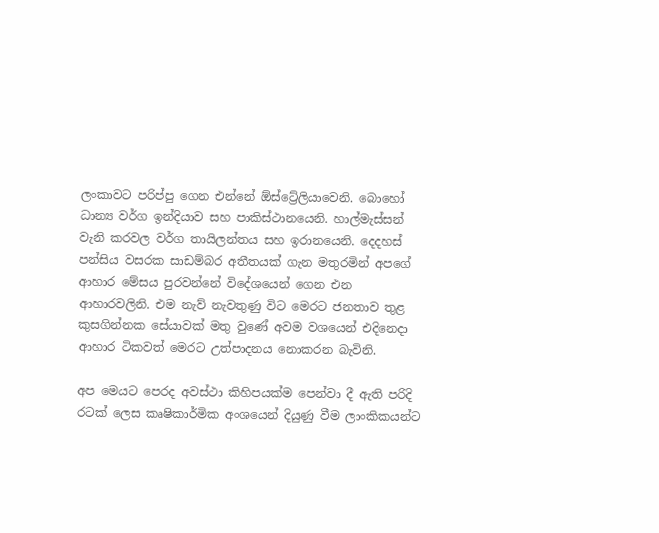ලංකාවට පරිප්පු ගෙන එන්නේ ඕස්ට්‍රේලියාවෙනි. බොහෝ ධාන්‍ය වර්ග ඉන්දියාව සහ පාකිස්ථානයෙනි. හාල්මැස්සන් වැනි කරවල වර්ග තායිලන්තය සහ ඉරානයෙනි. දෙදහස් පන්සිය වසරක සාඩම්බර අතීතයක් ගැන මතුරමින් අපගේ ආහාර මේසය පුරවන්නේ විදේශයෙන් ගෙන එන ආහාරවලිනි. එම නැව් නැවතුණු විට මෙරට ජනතාව තුළ කුසගින්නක සේයාවක් මතු වුණේ අවම වශයෙන් එදිනෙදා ආහාර ටිකවත් මෙරට උත්පාදනය නොකරන බැවිනි.

අප මෙයට පෙරද අවස්ථා කිහිපයක්ම පෙන්වා දී ඇති පරිදි රටක් ලෙස කෘෂිකාර්මික අංශයෙන් දියුණු වීම ලාංකිකයන්ට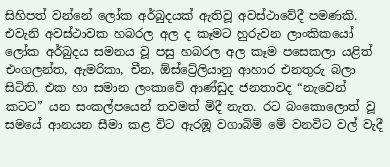සිහිපත් වන්නේ ලෝක අර්බුදයක් ඇතිවූ අවස්ථාවේදී පමණකි. එවැනි අවස්ථාවක හබරල අල ද කෑමට හුරුවන ලාංකිකයෝ ලෝක අර්බුදය සමනය වූ පසු හබරල අල කෑම පසෙකලා යළිත් එංගලන්ත, ඇමරිකා, චීන, ඕස්ට්‍රේලියානු ආහාර එනතුරු බලා සිටිති. එක හා සමාන ලංකාවේ ආණ්ඩුද ජනතාවද “නැවෙන් කටට” යන සංකල්පයෙන් තවමත් මිදී නැත. රට බංකොලොත් වූ සමයේ ආනයන සීමා කළ විට ඇරඹූ වගාබිම් මේ වනවිට වල් වැදී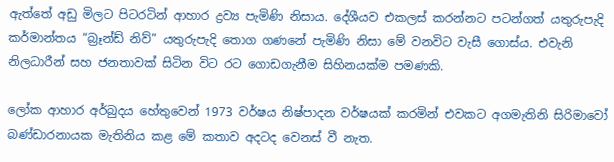ඇත්තේ අඩු මිලට පිටරටින් ආහාර ද්‍රව්‍ය පැමිණි නිසාය. දේශීයව එකලස් කරන්නට පටන්ගත් යතුරුපැදි කර්මාන්තය “බ්‍රෑන්ඩ් නිව්” යතුරුපැදි තොග ගණනේ පැමිණි නිසා මේ වනවිට වැසී ගොස්ය. එවැනි නිලධාරීන් සහ ජනතාවක් සිටින විට රට ගොඩගැනීම සිහිනයක්ම පමණකි.

ලෝක ආහාර අර්බුදය හේතුවෙන් 1973 වර්ෂය නිෂ්පාදන වර්ෂයක් කරමින් එවකට අගමැතිනි සිරිමාවෝ බණ්ඩාරනායක මැතිනිය කළ මේ කතාව අදටද වෙනස් වී නැත.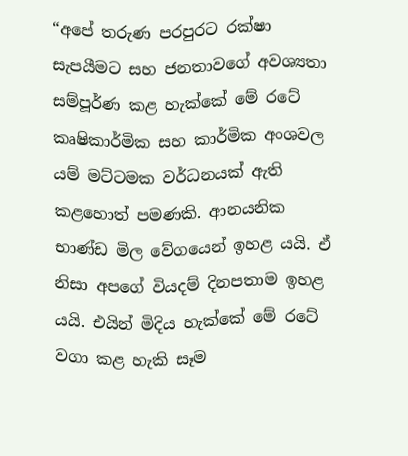“අපේ තරුණ පරපුරට රක්ෂා සැපයීමට සහ ජනතාවගේ අවශ්‍යතා සම්පූර්ණ කළ හැක්කේ මේ රටේ කෘෂිකාර්මික සහ කාර්මික අංශවල යම් මට්ටමක වර්ධනයක් ඇති කළහොත් පමණකි. ආනයනික භාණ්ඩ මිල වේගයෙන් ඉහළ යයි. ඒ නිසා අපගේ වියදම් දිනපතාම ඉහළ යයි. එයින් මිදිය හැක්කේ මේ රටේ වගා කළ හැකි සෑම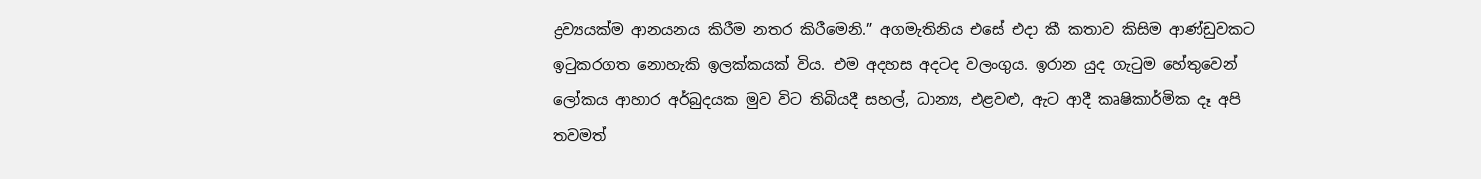ද්‍රව්‍යයක්ම ආනයනය කිරීම නතර කිරීමෙනි.” අගමැතිනිය එසේ එදා කී කතාව කිසිම ආණ්ඩුවකට ඉටුකරගත නොහැකි ඉලක්කයක් විය. එම අදහස අදටද වලංගුය. ඉරාන යුද ගැටුම හේතුවෙන් ලෝකය ආහාර අර්බුදයක මුව විට තිබියදී සහල්, ධාන්‍ය, එළවළු, ඇට ආදී කෘෂිකාර්මික දෑ අපි තවමත්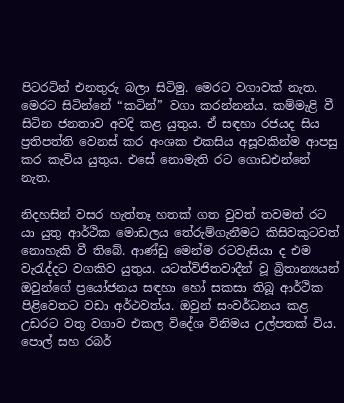පිටරටින් එනතුරු බලා සිටිමු. මෙරට වගාවක් නැත. මෙරට සිටින්නේ “කටින්” වගා කරන්නන්ය. කම්මැළි වී සිටින ජනතාව අවදි කළ යුතුය. ඒ සඳහා රජයද සිය ප්‍රතිපත්ති වෙනස් කර අංශක එකසිය අසූවකින්ම ආපසු කර කැවිය යුතුය. එසේ නොමැති රට ගොඩඑන්නේ නැත.

නිදහසින් වසර හැත්තෑ හතක් ගත වුවත් තවමත් රට යා යුතු ආර්ථික මොඩලය තේරුම්ගැනීමට කිසිවකුටවත් නොහැකි වී තිබේ. ආණ්ඩු මෙන්ම රටවැසියා ද එම වැරැද්දට වගකිව යුතුය. යටත්විජිතවාදීන් වූ බ්‍රිතාන්‍යයන් ඔවුන්ගේ ප්‍රයෝජනය සඳහා හෝ සකසා තිබූ ආර්ථික පිළිවෙතට වඩා අර්ථවත්ය. ඔවුන් සංවර්ධනය කළ උඩරට වතු වගාව එකල විදේශ විනිමය උල්පතක් විය. පොල් සහ රබර්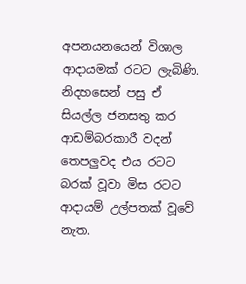අපනයනයෙන් විශාල ආදායමක් රටට ලැබිණි. නිදහසෙන් පසු ඒ සියල්ල ජනසතු කර ආඩම්බරකාරී වදන් තෙපලුවද එය රටට බරක් වූවා මිස රටට ආදායම් උල්පතක් වූවේ නැත.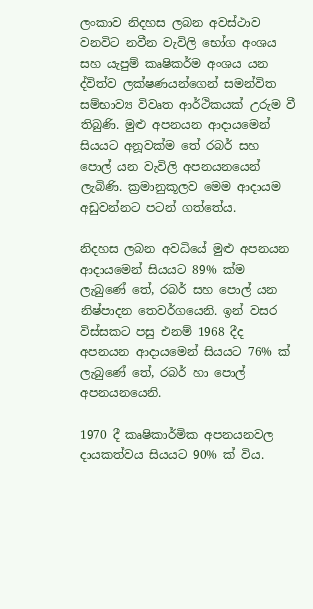ලංකාව නිදහස ලබන අවස්ථාව වනවිට නවීන වැවිලි භෝග අංශය සහ යැපුම් කෘෂිකර්ම අංශය යන ද්විත්ව ලක්ෂණයන්ගෙන් සමන්විත සම්භාව්‍ය විවෘත ආර්ථිකයක් උරුම වී තිබුණි. මුළු අපනයන ආදායමෙන් සියයට අනූවක්ම තේ රබර් සහ පොල් යන වැවිලි අපනයනයෙන් ලැබිණි. ක්‍රමානුකූලව මෙම ආදායම අඩුවන්නට පටන් ගත්තේය.

නිදහස ලබන අවධියේ මුළු අපනයන ආදායමෙන් සියයට 89% ක්ම ලැබුණේ තේ, රබර් සහ පොල් යන නිෂ්පාදන තෙවර්ගයෙනි. ඉන් වසර විස්සකට පසු එනම් 1968 දීද අපනයන ආදායමෙන් සියයට 76% ක් ලැබුණේ තේ, රබර් හා පොල් අපනයනයෙනි.

1970 දී කෘෂිකාර්මික අපනයනවල දායකත්වය සියයට 90% ක් විය.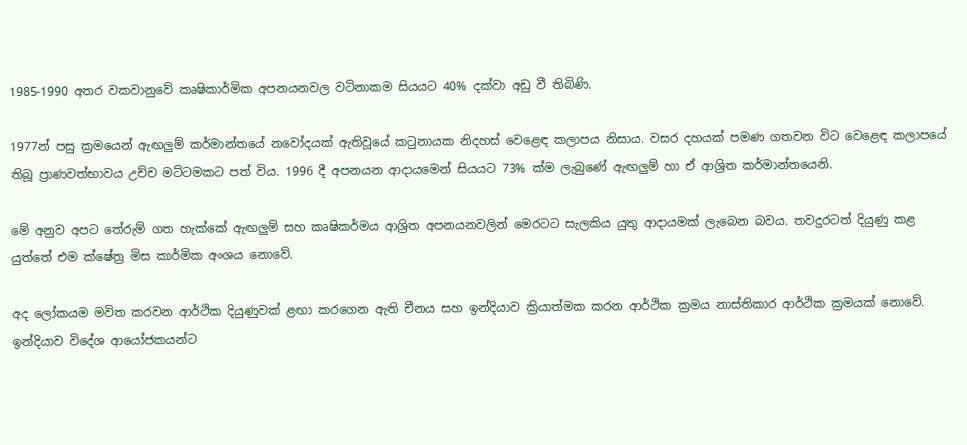1985-1990 අතර වකවානුවේ කෘෂිකාර්මික අපනයනවල වටිනාකම සියයට 40% දක්වා අඩු වී තිබිණි.

1977න් පසු ක්‍රමයෙන් ඇඟලුම් කර්මාන්තයේ නවෝදයක් ඇතිවූයේ කටුනායක නිදහස් වෙළෙඳ කලාපය නිසාය. වසර දහයක් පමණ ගතවන විට වෙළෙඳ කලාපයේ තිබූ ප්‍රාණවත්භාවය උච්ච මට්ටමකට පත් විය. 1996 දී අපනයන ආදායමෙන් සියයට 73% ක්ම ලැබුණේ ඇඟලුම් හා ඒ ආශ්‍රිත කර්මාන්තයෙනි.

මේ අනුව අපට තේරුම් ගත හැක්කේ ඇඟලුම් සහ කෘෂිකර්මය ආශ්‍රිත අපනයනවලින් මෙරටට සැලකිය යුතු ආදායමක් ලැබෙන බවය. තවදුරටත් දියුණු කළ යුත්තේ එම ක්ෂේත්‍ර මිස කාර්මික අංශය නොවේ.

අද ලෝකයම මවිත කරවන ආර්ථික දියුණුවක් ළඟා කරගෙන ඇති චීනය සහ ඉන්දියාව ක්‍රියාත්මක කරන ආර්ථික ක්‍රමය නාස්තිකාර ආර්ථික ක්‍රමයක් නොවේ. ඉන්දියාව විදේශ ආයෝජකයන්ට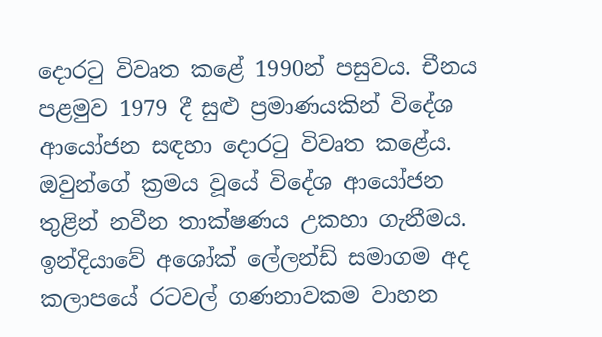දොරටු විවෘත කළේ 1990න් පසුවය. චීනය පළමුව 1979 දී සුළු ප්‍රමාණයකින් විදේශ ආයෝජන සඳහා දොරටු විවෘත කළේය. ඔවුන්ගේ ක්‍රමය වූයේ විදේශ ආයෝජන තුළින් නවීන තාක්ෂණය උකහා ගැනීමය. ඉන්දියාවේ අශෝක් ලේලන්ඩ් සමාගම අද කලාපයේ රටවල් ගණනාවකම වාහන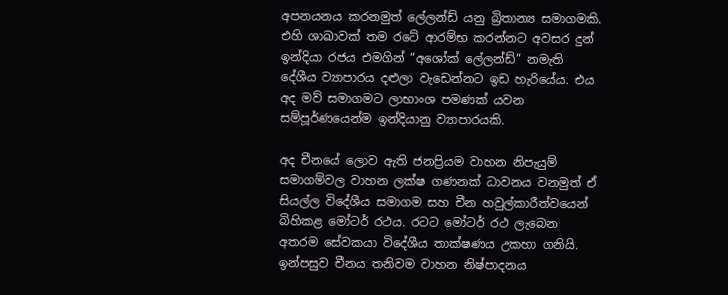අපනයනය කරනමුත් ලේලන්ඩ් යනු බ්‍රිතාන්‍ය සමාගමකි. එහි ශාඛාවක් තම රටේ ආරම්භ කරන්නට අවසර දුන් ඉන්දියා රජය එමගින් “අශෝක් ලේලන්ඩ්” නමැති දේශීය ව්‍යාපාරය දළුලා වැඩෙන්නට ඉඩ හැරියේය. එය අද මව් සමාගමට ලාභාංශ පමණක් යවන සම්පූර්ණයෙන්ම ඉන්දියානු ව්‍යාපාරයකි.

අද චීනයේ ලොව ඇති ජනප්‍රියම වාහන නිපැයුම් සමාගම්වල වාහන ලක්ෂ ගණනක් ධාවනය වනමුත් ඒ සියල්ල විදේශීය සමාගම සහ චීන හවුල්කාරීත්වයෙන් බිහිකළ මෝටර් රථය. රටට මෝටර් රථ ලැබෙන අතරම සේවකයා විදේශීය තාක්ෂණය උකහා ගනියි. ඉන්පසුව චීනය තනිවම වාහන නිෂ්පාදනය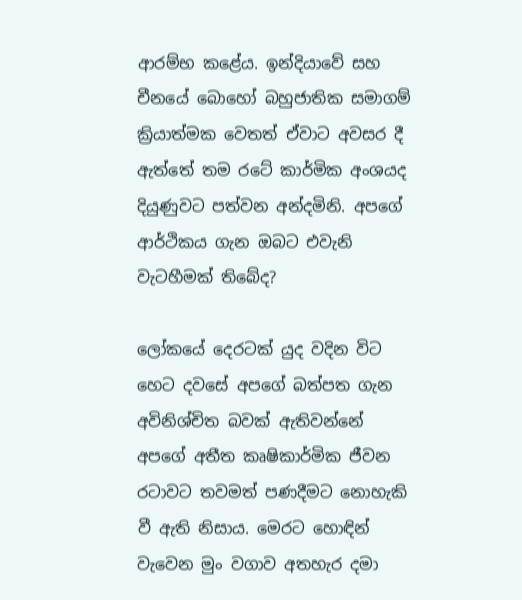ආරම්භ කළේය. ඉන්දියාවේ සහ චීනයේ බොහෝ බහුජාතික සමාගම් ක්‍රියාත්මක වෙතත් ඒවාට අවසර දී ඇත්තේ තම රටේ කාර්මික අංශයද දියුණුවට පත්වන අන්දමිනි. අපගේ ආර්ථිකය ගැන ඔබට එවැනි වැටහීමක් තිබේද?

ලෝකයේ දෙරටක් යුද වදින විට හෙට දවසේ අපගේ බත්පත ගැන අවිනිශ්චිත බවක් ඇතිවන්නේ අපගේ අතීත කෘෂිකාර්මික ජීවන රටාවට තවමත් පණදීමට නොහැකි වී ඇති නිසාය. මෙරට හොඳින් වැවෙන මුං වගාව අතහැර දමා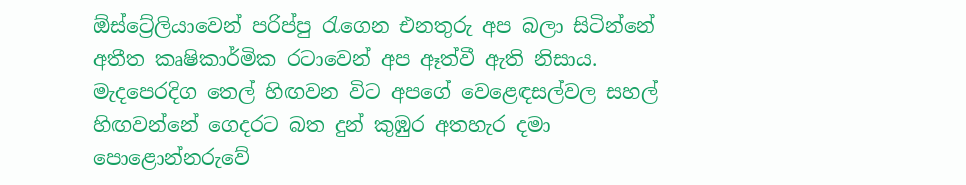ඕස්ට්‍රේලියාවෙන් පරිප්පු රැගෙන එනතුරු අප බලා සිටින්නේ අතීත කෘෂිකාර්මික රටාවෙන් අප ඈත්වී ඇති නිසාය. මැදපෙරදිග තෙල් හිඟවන විට අපගේ වෙළෙඳසල්වල සහල් හිඟවන්නේ ගෙදරට බත දුන් කුඹුර අතහැර දමා පොළොන්නරුවේ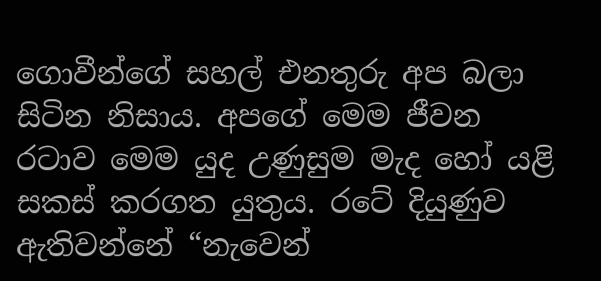ගොවීන්ගේ සහල් එනතුරු අප බලා සිටින නිසාය. අපගේ මෙම ජීවන රටාව මෙම යුද උණුසුම මැද හෝ යළි සකස් කරගත යුතුය. රටේ දියුණුව ඇතිවන්නේ “නැවෙන්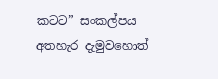කටට” සංකල්පය අතහැර දැමුවහොත්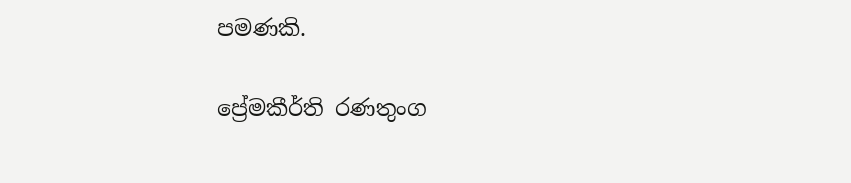පමණකි.

ප්‍රේමකීර්ති රණතුංග